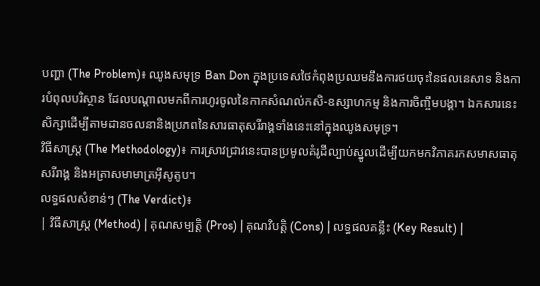បញ្ហា (The Problem)៖ ឈូងសមុទ្រ Ban Don ក្នុងប្រទេសថៃកំពុងប្រឈមនឹងការថយចុះនៃផលនេសាទ និងការបំពុលបរិស្ថាន ដែលបណ្តាលមកពីការហូរចូលនៃកាកសំណល់កសិ-ឧស្សាហកម្ម និងការចិញ្ចឹមបង្គា។ ឯកសារនេះសិក្សាដើម្បីតាមដានចលនានិងប្រភពនៃសារធាតុសរីរាង្គទាំងនេះនៅក្នុងឈូងសមុទ្រ។
វិធីសាស្ត្រ (The Methodology)៖ ការស្រាវជ្រាវនេះបានប្រមូលគំរូដីល្បាប់ស្នូលដើម្បីយកមកវិភាគរកសមាសធាតុសរីរាង្គ និងអត្រាសមាមាត្រអ៊ីសូតូប។
លទ្ធផលសំខាន់ៗ (The Verdict)៖
| វិធីសាស្ត្រ (Method) | គុណសម្បត្តិ (Pros) | គុណវិបត្តិ (Cons) | លទ្ធផលគន្លឹះ (Key Result) |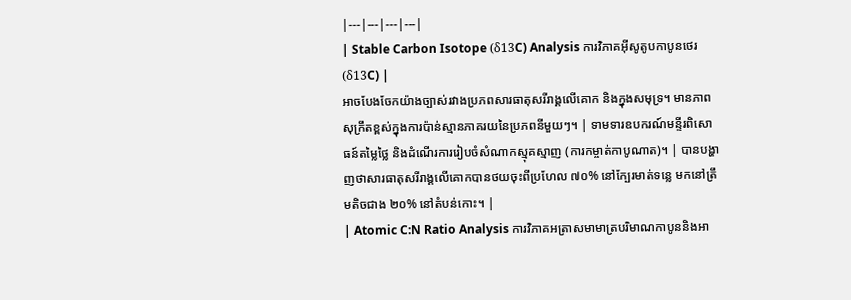|---|---|---|---|
| Stable Carbon Isotope (δ13C) Analysis ការវិភាគអ៊ីសូតូបកាបូនថេរ (δ13C) |
អាចបែងចែកយ៉ាងច្បាស់រវាងប្រភពសារធាតុសរីរាង្គលើគោក និងក្នុងសមុទ្រ។ មានភាពសុក្រឹតខ្ពស់ក្នុងការប៉ាន់ស្មានភាគរយនៃប្រភពនីមួយៗ។ | ទាមទារឧបករណ៍មន្ទីរពិសោធន៍តម្លៃថ្លៃ និងដំណើរការរៀបចំសំណាកស្មុគស្មាញ (ការកម្ចាត់កាបូណាត)។ | បានបង្ហាញថាសារធាតុសរីរាង្គលើគោកបានថយចុះពីប្រហែល ៧០% នៅក្បែរមាត់ទន្លេ មកនៅត្រឹមតិចជាង ២០% នៅតំបន់កោះ។ |
| Atomic C:N Ratio Analysis ការវិភាគអត្រាសមាមាត្របរិមាណកាបូននិងអា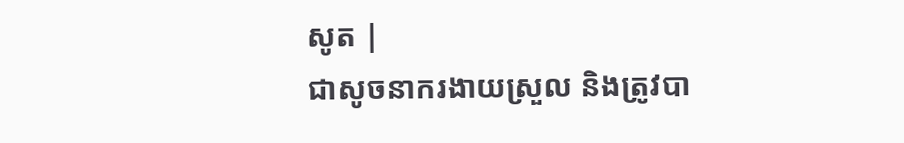សូត |
ជាសូចនាករងាយស្រួល និងត្រូវបា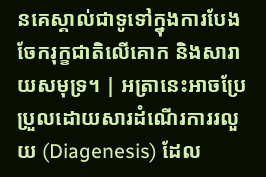នគេស្គាល់ជាទូទៅក្នុងការបែងចែករុក្ខជាតិលើគោក និងសារាយសមុទ្រ។ | អត្រានេះអាចប្រែប្រួលដោយសារដំណើរការរលួយ (Diagenesis) ដែល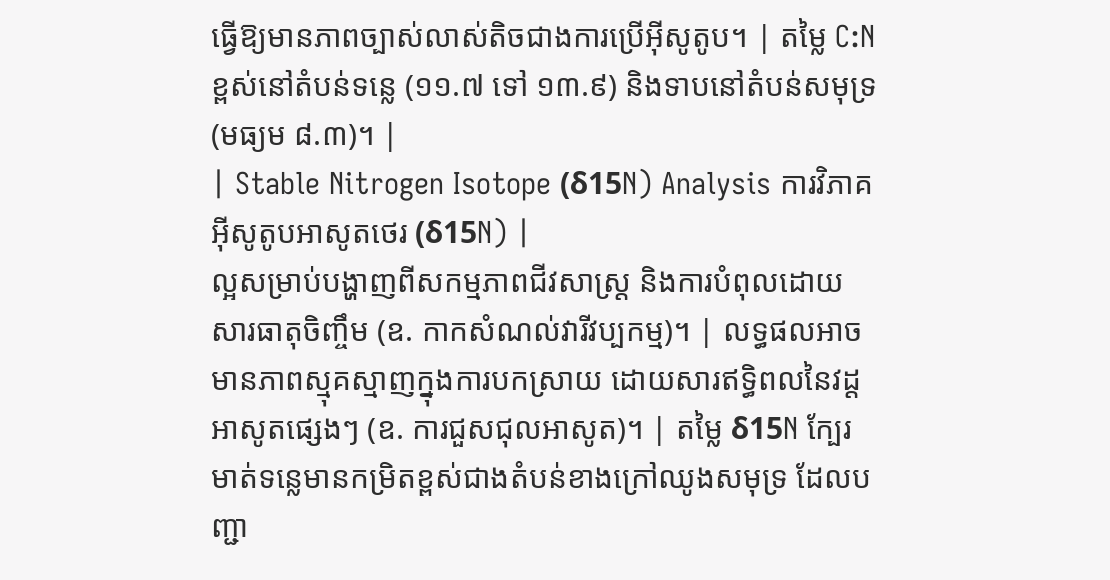ធ្វើឱ្យមានភាពច្បាស់លាស់តិចជាងការប្រើអ៊ីសូតូប។ | តម្លៃ C:N ខ្ពស់នៅតំបន់ទន្លេ (១១.៧ ទៅ ១៣.៩) និងទាបនៅតំបន់សមុទ្រ (មធ្យម ៨.៣)។ |
| Stable Nitrogen Isotope (δ15N) Analysis ការវិភាគអ៊ីសូតូបអាសូតថេរ (δ15N) |
ល្អសម្រាប់បង្ហាញពីសកម្មភាពជីវសាស្ត្រ និងការបំពុលដោយសារធាតុចិញ្ចឹម (ឧ. កាកសំណល់វារីវប្បកម្ម)។ | លទ្ធផលអាចមានភាពស្មុគស្មាញក្នុងការបកស្រាយ ដោយសារឥទ្ធិពលនៃវដ្តអាសូតផ្សេងៗ (ឧ. ការជួសជុលអាសូត)។ | តម្លៃ δ15N ក្បែរមាត់ទន្លេមានកម្រិតខ្ពស់ជាងតំបន់ខាងក្រៅឈូងសមុទ្រ ដែលបញ្ជា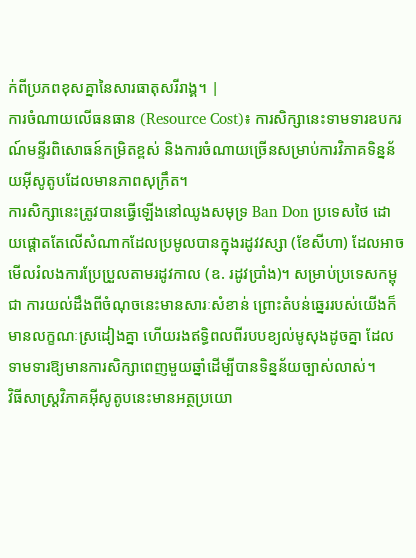ក់ពីប្រភពខុសគ្នានៃសារធាតុសរីរាង្គ។ |
ការចំណាយលើធនធាន (Resource Cost)៖ ការសិក្សានេះទាមទារឧបករណ៍មន្ទីរពិសោធន៍កម្រិតខ្ពស់ និងការចំណាយច្រើនសម្រាប់ការវិភាគទិន្នន័យអ៊ីសូតូបដែលមានភាពសុក្រឹត។
ការសិក្សានេះត្រូវបានធ្វើឡើងនៅឈូងសមុទ្រ Ban Don ប្រទេសថៃ ដោយផ្តោតតែលើសំណាកដែលប្រមូលបានក្នុងរដូវវស្សា (ខែសីហា) ដែលអាចមើលរំលងការប្រែប្រួលតាមរដូវកាល (ឧ. រដូវប្រាំង)។ សម្រាប់ប្រទេសកម្ពុជា ការយល់ដឹងពីចំណុចនេះមានសារៈសំខាន់ ព្រោះតំបន់ឆ្នេររបស់យើងក៏មានលក្ខណៈស្រដៀងគ្នា ហើយរងឥទ្ធិពលពីរបបខ្យល់មូសុងដូចគ្នា ដែលទាមទារឱ្យមានការសិក្សាពេញមួយឆ្នាំដើម្បីបានទិន្នន័យច្បាស់លាស់។
វិធីសាស្ត្រវិភាគអ៊ីសូតូបនេះមានអត្ថប្រយោ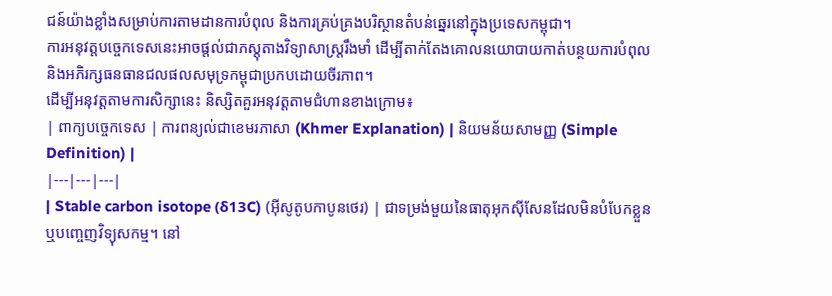ជន៍យ៉ាងខ្លាំងសម្រាប់ការតាមដានការបំពុល និងការគ្រប់គ្រងបរិស្ថានតំបន់ឆ្នេរនៅក្នុងប្រទេសកម្ពុជា។
ការអនុវត្តបច្ចេកទេសនេះអាចផ្តល់ជាភស្តុតាងវិទ្យាសាស្ត្ររឹងមាំ ដើម្បីតាក់តែងគោលនយោបាយកាត់បន្ថយការបំពុល និងអភិរក្សធនធានជលផលសមុទ្រកម្ពុជាប្រកបដោយចីរភាព។
ដើម្បីអនុវត្តតាមការសិក្សានេះ និស្សិតគួរអនុវត្តតាមជំហានខាងក្រោម៖
| ពាក្យបច្ចេកទេស | ការពន្យល់ជាខេមរភាសា (Khmer Explanation) | និយមន័យសាមញ្ញ (Simple Definition) |
|---|---|---|
| Stable carbon isotope (δ13C) (អ៊ីសូតូបកាបូនថេរ) | ជាទម្រង់មួយនៃធាតុអុកស៊ីសែនដែលមិនបំបែកខ្លួន ឬបញ្ចេញវិទ្យុសកម្ម។ នៅ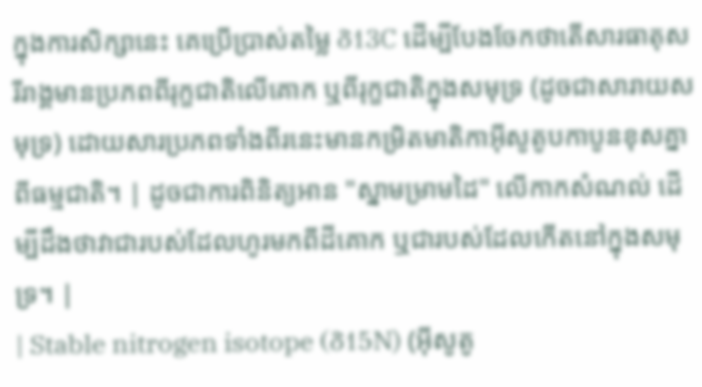ក្នុងការសិក្សានេះ គេប្រើប្រាស់តម្លៃ δ13C ដើម្បីបែងចែកថាតើសារធាតុសរីរាង្គមានប្រភពពីរុក្ខជាតិលើគោក ឬពីរុក្ខជាតិក្នុងសមុទ្រ (ដូចជាសារាយសមុទ្រ) ដោយសារប្រភពទាំងពីរនេះមានកម្រិតមាតិកាអ៊ីសូតូបកាបូនខុសគ្នាពីធម្មជាតិ។ | ដូចជាការពិនិត្យអាន "ស្នាមម្រាមដៃ" លើកាកសំណល់ ដើម្បីដឹងថាវាជារបស់ដែលហូរមកពីដីគោក ឬជារបស់ដែលកើតនៅក្នុងសមុទ្រ។ |
| Stable nitrogen isotope (δ15N) (អ៊ីសូតូ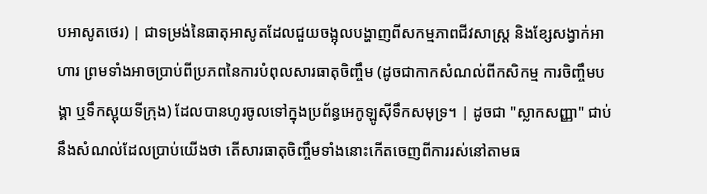បអាសូតថេរ) | ជាទម្រង់នៃធាតុអាសូតដែលជួយចង្អុលបង្ហាញពីសកម្មភាពជីវសាស្ត្រ និងខ្សែសង្វាក់អាហារ ព្រមទាំងអាចប្រាប់ពីប្រភពនៃការបំពុលសារធាតុចិញ្ចឹម (ដូចជាកាកសំណល់ពីកសិកម្ម ការចិញ្ចឹមបង្គា ឬទឹកស្អុយទីក្រុង) ដែលបានហូរចូលទៅក្នុងប្រព័ន្ធអេកូឡូស៊ីទឹកសមុទ្រ។ | ដូចជា "ស្លាកសញ្ញា" ជាប់នឹងសំណល់ដែលប្រាប់យើងថា តើសារធាតុចិញ្ចឹមទាំងនោះកើតចេញពីការរស់នៅតាមធ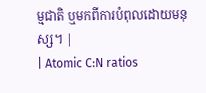ម្មជាតិ ឬមកពីការបំពុលដោយមនុស្ស។ |
| Atomic C:N ratios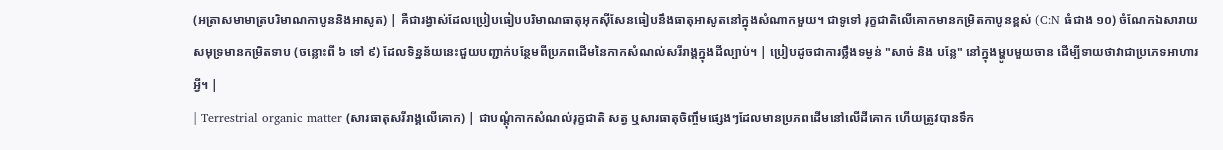(អត្រាសមាមាត្របរិមាណកាបូននិងអាសូត) | គឺជារង្វាស់ដែលប្រៀបធៀបបរិមាណធាតុអុកស៊ីសែនធៀបនឹងធាតុអាសូតនៅក្នុងសំណាកមួយ។ ជាទូទៅ រុក្ខជាតិលើគោកមានកម្រិតកាបូនខ្ពស់ (C:N ធំជាង ១០) ចំណែកឯសារាយសមុទ្រមានកម្រិតទាប (ចន្លោះពី ៦ ទៅ ៩) ដែលទិន្នន័យនេះជួយបញ្ជាក់បន្ថែមពីប្រភពដើមនៃកាកសំណល់សរីរាង្គក្នុងដីល្បាប់។ | ប្រៀបដូចជាការថ្លឹងទម្ងន់ "សាច់ និង បន្លែ" នៅក្នុងម្ហូបមួយចាន ដើម្បីទាយថាវាជាប្រភេទអាហារអ្វី។ |
| Terrestrial organic matter (សារធាតុសរីរាង្គលើគោក) | ជាបណ្តុំកាកសំណល់រុក្ខជាតិ សត្វ ឬសារធាតុចិញ្ចឹមផ្សេងៗដែលមានប្រភពដើមនៅលើដីគោក ហើយត្រូវបានទឹក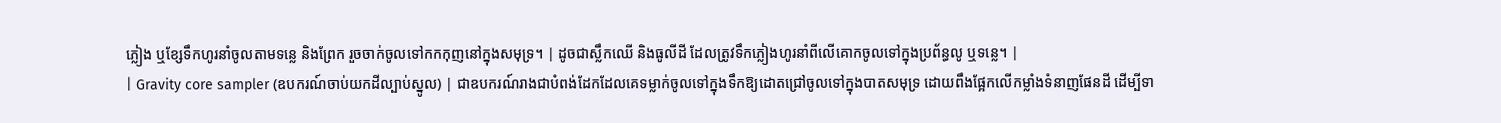ភ្លៀង ឬខ្សែទឹកហូរនាំចូលតាមទន្លេ និងព្រែក រួចចាក់ចូលទៅកកកុញនៅក្នុងសមុទ្រ។ | ដូចជាស្លឹកឈើ និងធូលីដី ដែលត្រូវទឹកភ្លៀងហូរនាំពីលើគោកចូលទៅក្នុងប្រព័ន្ធលូ ឬទន្លេ។ |
| Gravity core sampler (ឧបករណ៍ចាប់យកដីល្បាប់ស្នូល) | ជាឧបករណ៍រាងជាបំពង់ដែកដែលគេទម្លាក់ចូលទៅក្នុងទឹកឱ្យដោតជ្រៅចូលទៅក្នុងបាតសមុទ្រ ដោយពឹងផ្អែកលើកម្លាំងទំនាញផែនដី ដើម្បីទា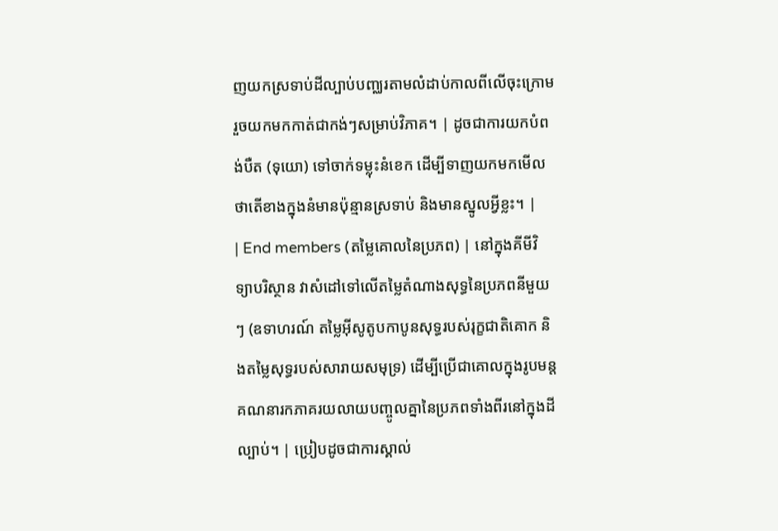ញយកស្រទាប់ដីល្បាប់បញ្ឈរតាមលំដាប់កាលពីលើចុះក្រោម រួចយកមកកាត់ជាកង់ៗសម្រាប់វិភាគ។ | ដូចជាការយកបំពង់បឺត (ទុយោ) ទៅចាក់ទម្លុះនំខេក ដើម្បីទាញយកមកមើលថាតើខាងក្នុងនំមានប៉ុន្មានស្រទាប់ និងមានស្នូលអ្វីខ្លះ។ |
| End members (តម្លៃគោលនៃប្រភព) | នៅក្នុងគីមីវិទ្យាបរិស្ថាន វាសំដៅទៅលើតម្លៃតំណាងសុទ្ធនៃប្រភពនីមួយៗ (ឧទាហរណ៍ តម្លៃអ៊ីសូតូបកាបូនសុទ្ធរបស់រុក្ខជាតិគោក និងតម្លៃសុទ្ធរបស់សារាយសមុទ្រ) ដើម្បីប្រើជាគោលក្នុងរូបមន្តគណនារកភាគរយលាយបញ្ចូលគ្នានៃប្រភពទាំងពីរនៅក្នុងដីល្បាប់។ | ប្រៀបដូចជាការស្គាល់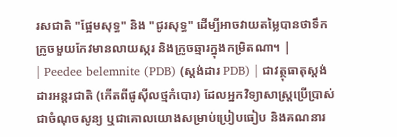រសជាតិ "ផ្អែមសុទ្ធ" និង "ជូរសុទ្ធ" ដើម្បីអាចវាយតម្លៃបានថាទឹកក្រូចមួយកែវមានលាយស្ករ និងក្រូចឆ្មារក្នុងកម្រិតណា។ |
| Peedee belemnite (PDB) (ស្តង់ដារ PDB) | ជាវត្ថុធាតុស្តង់ដារអន្តរជាតិ (កើតពីផូស៊ីលថ្មកំបោរ) ដែលអ្នកវិទ្យាសាស្ត្រប្រើប្រាស់ជាចំណុចសូន្យ ឬជាគោលយោងសម្រាប់ប្រៀបធៀប និងគណនារ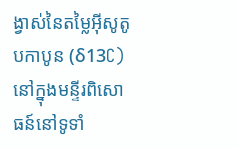ង្វាស់នៃតម្លៃអ៊ីសូតូបកាបូន (δ13C) នៅក្នុងមន្ទីរពិសោធន៍នៅទូទាំ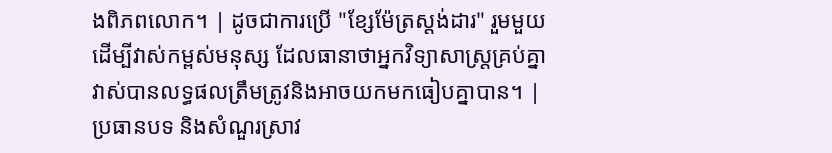ងពិភពលោក។ | ដូចជាការប្រើ "ខ្សែម៉ែត្រស្តង់ដារ" រួមមួយដើម្បីវាស់កម្ពស់មនុស្ស ដែលធានាថាអ្នកវិទ្យាសាស្ត្រគ្រប់គ្នាវាស់បានលទ្ធផលត្រឹមត្រូវនិងអាចយកមកធៀបគ្នាបាន។ |
ប្រធានបទ និងសំណួរស្រាវ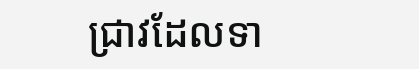ជ្រាវដែលទា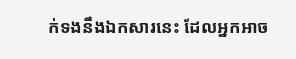ក់ទងនឹងឯកសារនេះ ដែលអ្នកអាច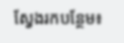ស្វែងរកបន្ថែម៖